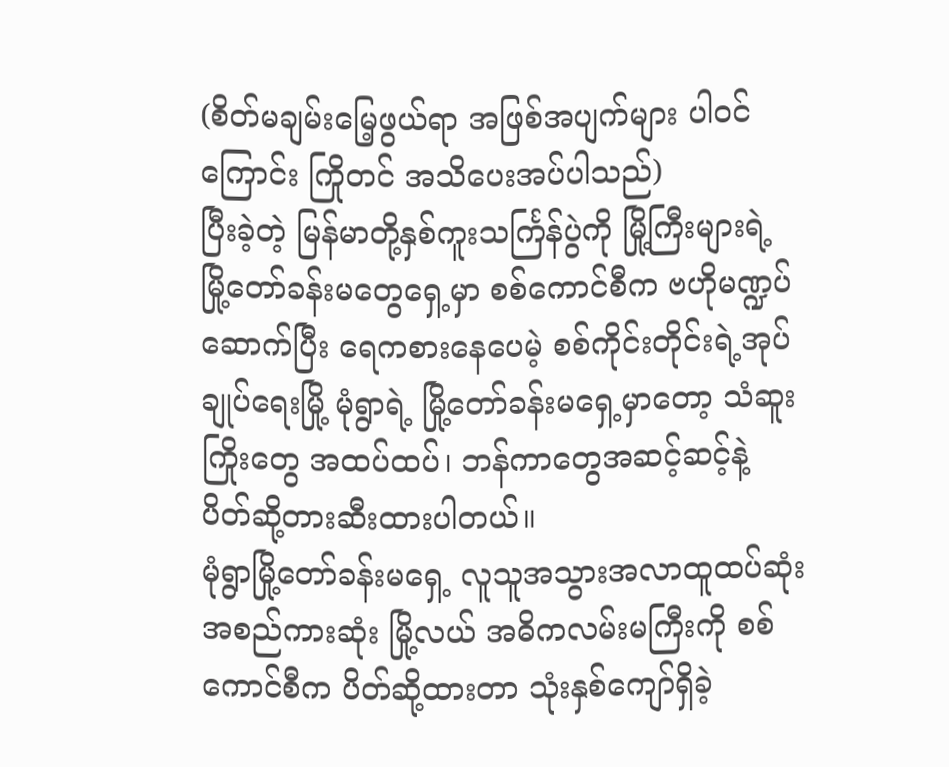(စိတ်မချမ်းမြေ့ဖွယ်ရာ အဖြစ်အပျက်များ ပါဝင်ကြောင်း ကြိုတင် အသိပေးအပ်ပါသည်)
ပြီးခဲ့တဲ့ မြန်မာတို့နှစ်ကူးသင်္ကြန်ပွဲကို မြို့ကြီးများရဲ့ မြို့တော်ခန်းမတွေရှေ့မှာ စစ်ကောင်စီက ဗဟိုမဏ္ဍပ် ဆောက်ပြီး ရေကစားနေပေမဲ့ စစ်ကိုင်းတိုင်းရဲ့အုပ်ချုပ်ရေးမြို့ မုံရွာရဲ့ မြို့တော်ခန်းမရှေ့မှာတော့ သံဆူးကြိုးတွေ အထပ်ထပ်၊ ဘန်ကာတွေအဆင့်ဆင့်နဲ့ ပိတ်ဆို့တားဆီးထားပါတယ်။
မုံရွာမြို့တော်ခန်းမရှေ့ လူသူအသွားအလာထူထပ်ဆုံး အစည်ကားဆုံး မြို့လယ် အဓိကလမ်းမကြီးကို စစ်ကောင်စီက ပိတ်ဆို့ထားတာ သုံးနှစ်ကျော်ရှိခဲ့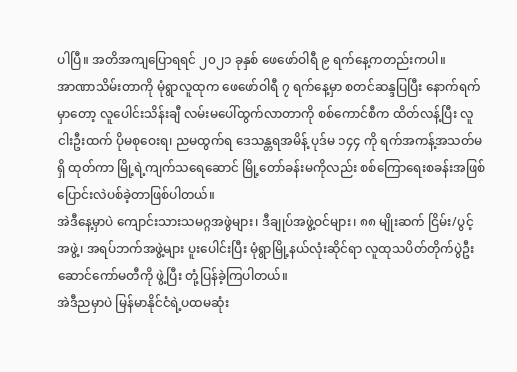ပါပြီ။ အတိအကျပြောရရင် ၂၀၂၁ ခုနှစ် ဖေဖော်ဝါရီ ၉ ရက်နေ့ကတည်းကပါ။
အာဏာသိမ်းတာကို မုံရွာလူထုက ဖေဖော်ဝါရီ ၇ ရက်နေ့မှာ စတင်ဆန္ဒပြပြီး နောက်ရက်မှာတော့ လူပေါင်းသိန်းချီ လမ်းမပေါ်ထွက်လာတာကို စစ်ကောင်စီက ထိတ်လန့်ပြီး လူငါးဦးထက် ပိုမစုဝေးရ၊ ညမထွက်ရ ဒေသန္တရအမိန့် ပုဒ်မ ၁၄၄ ကို ရက်အကန့်အသတ်မရှိ ထုတ်ကာ မြို့ရဲ့ကျက်သရေဆောင် မြို့တော်ခန်းမကိုလည်း စစ်ကြောရေးစခန်းအဖြစ် ပြောင်းလဲပစ်ခဲ့တာဖြစ်ပါတယ်။
အဲဒီနေ့မှာပဲ ကျောင်းသားသမဂ္ဂအဖွဲများ၊ ဒီချုပ်အဖွဲ့ဝင်များ၊ ၈၈ မျိုးဆက် ငြိမ်း/ပွင့်အဖွဲ့၊ အရပ်ဘက်အဖွဲ့များ ပူးပေါင်းပြီး မုံရွာမြို့နယ်လုံးဆိုင်ရာ လူထုသပိတ်တိုက်ပွဲဦးဆောင်ကော်မတီကို ဖွဲ့ပြီး တုံ့ပြန်ခဲ့ကြပါတယ်။
အဲဒီညမှာပဲ မြန်မာနိုင်ငံရဲ့ပထမဆုံး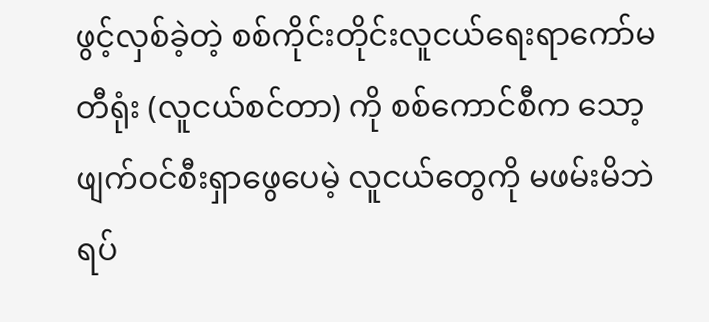ဖွင့်လှစ်ခဲ့တဲ့ စစ်ကိုင်းတိုင်းလူငယ်ရေးရာကော်မတီရုံး (လူငယ်စင်တာ) ကို စစ်ကောင်စီက သော့ဖျက်ဝင်စီးရှာဖွေပေမဲ့ လူငယ်တွေကို မဖမ်းမိဘဲ ရပ်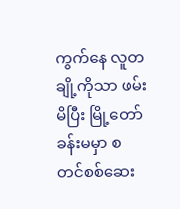ကွက်နေ လူတချို့ကိုသာ ဖမ်းမိပြီး မြို့တော်ခန်းမမှာ စတင်စစ်ဆေး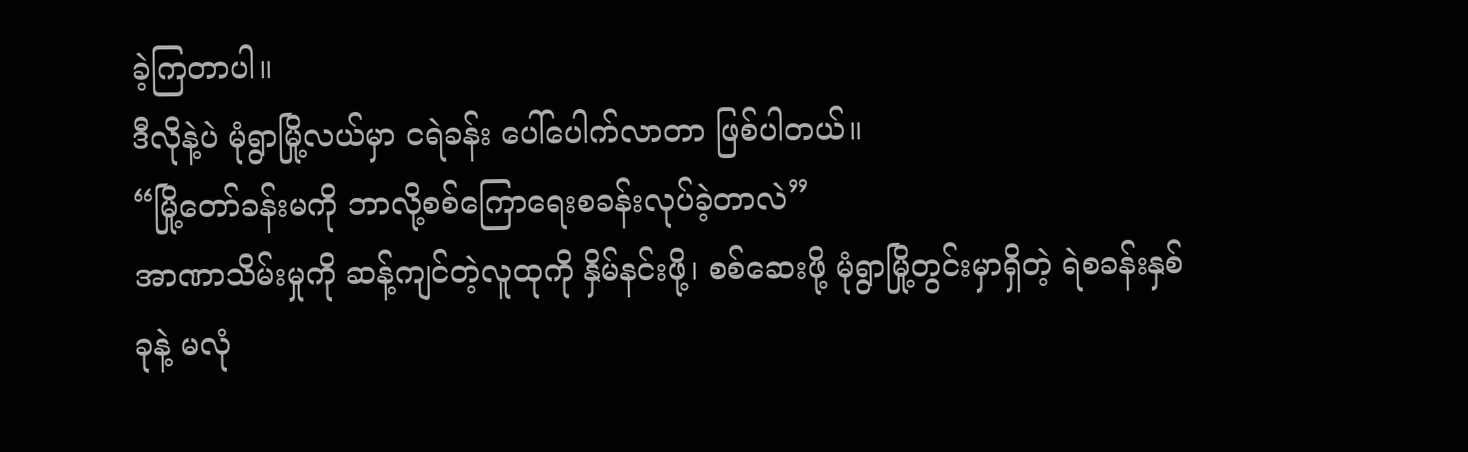ခဲ့ကြတာပါ။
ဒီလိုနဲ့ပဲ မုံရွာမြို့လယ်မှာ ငရဲခန်း ပေါ်ပေါက်လာတာ ဖြစ်ပါတယ်။
“မြို့တော်ခန်းမကို ဘာလို့စစ်ကြောရေးစခန်းလုပ်ခဲ့တာလဲ”
အာဏာသိမ်းမှုကို ဆန့်ကျင်တဲ့လူထုကို နှိမ်နင်းဖို့၊ စစ်ဆေးဖို့ မုံရွာမြို့တွင်းမှာရှိတဲ့ ရဲစခန်းနှစ်ခုနဲ့ မလုံ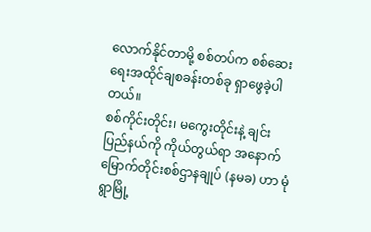လောက်နိုင်တာမို့ စစ်တပ်က စစ်ဆေးရေးအထိုင်ချစခန်းတစ်ခု ရှာဖွေခဲ့ပါတယ်။
စစ်ကိုင်းတိုင်း၊ မကွေးတိုင်းနဲ့ ချင်းပြည်နယ်ကို ကိုယ်တွယ်ရာ အနောက်မြောက်တိုင်းစစ်ဌာနချုပ် (နမခ) ဟာ မုံရွာမြို့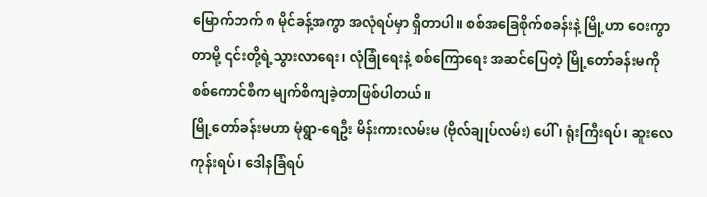မြောက်ဘက် ၈ မိုင်ခန့်အကွာ အလုံရပ်မှာ ရှိတာပါ။ စစ်အခြေစိုက်စခန်းနဲ့ မြို့ဟာ ဝေးကွာတာမို့ ၎င်းတို့ရဲ့သွားလာရေး၊ လုံခြုံရေးနဲ့ စစ်ကြောရေး အဆင်ပြေတဲ့ မြို့တော်ခန်းမကို စစ်ကောင်စီက မျက်စိကျခဲ့တာဖြစ်ပါတယ်။
မြို့တော်ခန်းမဟာ မုံရွာ-ရေဦး မိန်းကားလမ်းမ (ဗိုလ်ချုပ်လမ်း) ပေါ်၊ ရုံးကြီးရပ်၊ ဆူးလေကုန်းရပ်၊ ဒေါနခြံရပ်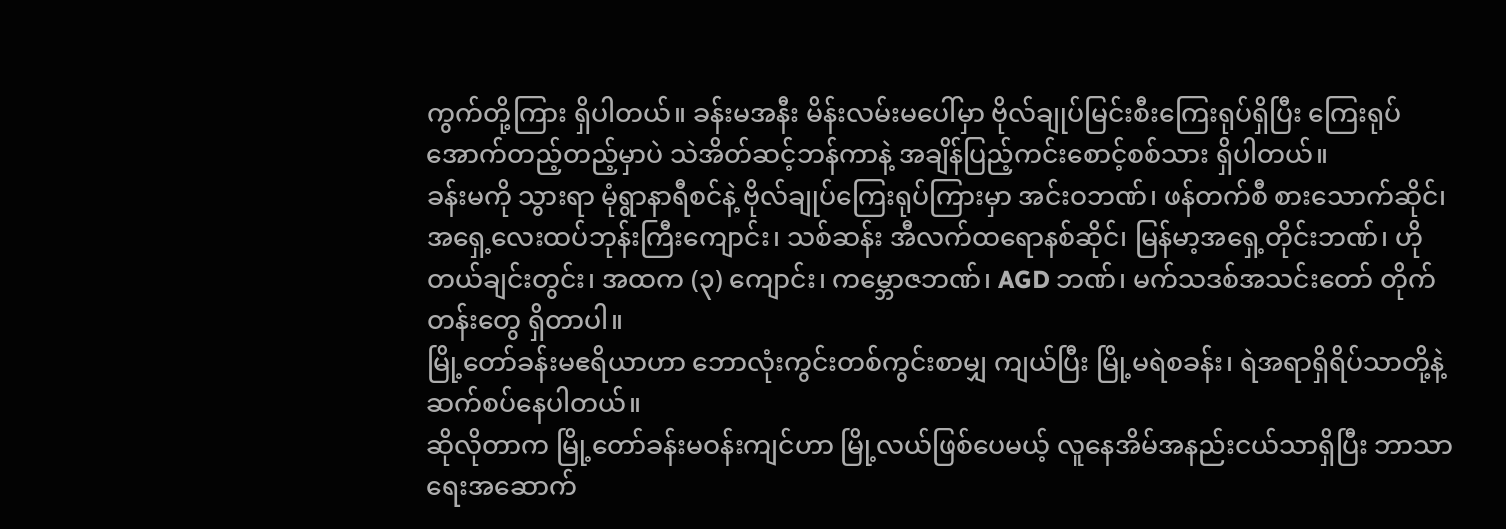ကွက်တို့ကြား ရှိပါတယ်။ ခန်းမအနီး မိန်းလမ်းမပေါ်မှာ ဗိုလ်ချုပ်မြင်းစီးကြေးရုပ်ရှိပြီး ကြေးရုပ်အောက်တည့်တည့်မှာပဲ သဲအိတ်ဆင့်ဘန်ကာနဲ့ အချိန်ပြည့်ကင်းစောင့်စစ်သား ရှိပါတယ်။
ခန်းမကို သွားရာ မုံရွာနာရီစင်နဲ့ ဗိုလ်ချုပ်ကြေးရုပ်ကြားမှာ အင်းဝဘဏ်၊ ဖန်တက်စီ စားသောက်ဆိုင်၊ အရှေ့လေးထပ်ဘုန်းကြီးကျောင်း၊ သစ်ဆန်း အီလက်ထရောနစ်ဆိုင်၊ မြန်မာ့အရှေ့တိုင်းဘဏ်၊ ဟိုတယ်ချင်းတွင်း၊ အထက (၃) ကျောင်း၊ ကမ္ဘောဇဘဏ်၊ AGD ဘဏ်၊ မက်သဒစ်အသင်းတော် တိုက်တန်းတွေ ရှိတာပါ။
မြို့တော်ခန်းမဧရိယာဟာ ဘောလုံးကွင်းတစ်ကွင်းစာမျှ ကျယ်ပြီး မြို့မရဲစခန်း၊ ရဲအရာရှိရိပ်သာတို့နဲ့ ဆက်စပ်နေပါတယ်။
ဆိုလိုတာက မြို့တော်ခန်းမဝန်းကျင်ဟာ မြို့လယ်ဖြစ်ပေမယ့် လူနေအိမ်အနည်းငယ်သာရှိပြီး ဘာသာရေးအဆောက်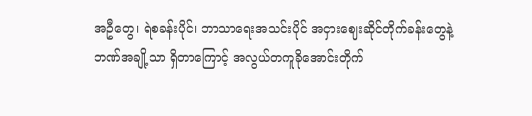အဦတွေ၊ ရဲစခန်းပိုင်၊ ဘာသာရေးအသင်းပိုင် အငှားဈေးဆိုင်တိုက်ခန်းတွေနဲ့ ဘဏ်အချို့သာ ရှိတာကြောင့် အလွယ်တကူခိုအောင်းတိုက်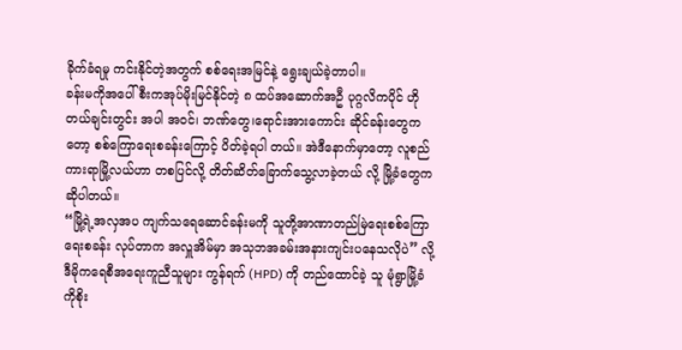ခိုက်ခံရမှု ကင်းနိုင်တဲ့အတွက် စစ်ရေးအမြင်နဲ့ ရွေးချယ်ခဲ့တာပါ။
ခန်းမကိုအပေါ်စီးကအုပ်မိုးမြင်နိုင်တဲ့ ၈ ထပ်အဆောက်အဦ ပုဂ္ဂလိကပိုင် ဟိုတယ်ချင်းတွင်း အပါ အဝင်၊ ဘဏ်တွေ၊ရောင်းအားကောင်း ဆိုင်ခန်းတွေကတော့ စစ်ကြောရေးစခန်းကြောင့် ပိတ်ခဲ့ရပါ တယ်။ အဲဒီနောက်မှာတော့ လူစည်ကားရာမြို့လယ်ဟာ တစပြင်လို့ တိတ်ဆိတ်ခြောက်သွေ့လာခဲ့တယ် လို့ မြို့ခံတွေက ဆိုပါတယ်။
“မြို့ရဲ့အလှအပ ကျက်သရေဆောင်ခန်းမကို သူတို့အာဏာတည်မြဲရေးစစ်ကြောရေးစခန်း လုပ်တာက အလှူအိမ်မှာ အသုဘအခမ်းအနားကျင်းပနေသလိုပဲ” လို့ ဒီမိုကရေစီအရေးကူညီသူများ ကွန်ရက် (HPD) ကို တည်ထောင်ခဲ့ သူ မုံရွာမြို့ခံ ကိုစိုး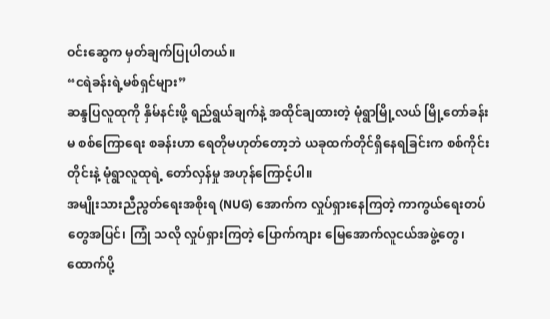ဝင်းဆွေက မှတ်ချက်ပြုပါတယ်။
“ငရဲခန်းရဲ့မစ်ရှင်များ”
ဆန္ဒပြလူထုကို နှိမ်နင်းဖို့ ရည်ရွယ်ချက်နဲ့ အထိုင်ချထားတဲ့ မုံရွာမြို့လယ် မြို့တော်ခန်းမ စစ်ကြောရေး စခန်းဟာ ရေတိုမဟုတ်တော့ဘဲ ယခုထက်တိုင်ရှိနေရခြင်းက စစ်ကိုင်းတိုင်းနဲ့ မုံရွာလူထုရဲ့ တော်လှန်မှု အဟုန်ကြောင့်ပါ။
အမျိုးသားညီညွတ်ရေးအစိုးရ (NUG) အောက်က လှုပ်ရှားနေကြတဲ့ ကာကွယ်ရေးတပ်တွေအပြင်၊ ကြုံ သလို လှုပ်ရှားကြတဲ့ ပြောက်ကျား မြေအောက်လူငယ်အဖွဲ့တွေ၊ ထောက်ပို့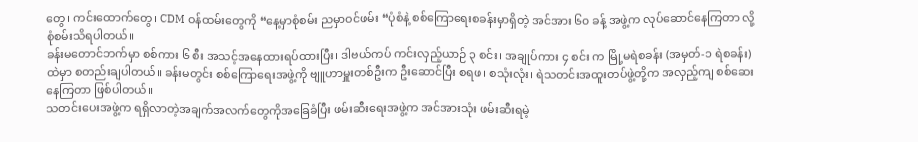တွေ၊ ကင်းထောက်တွေ၊ CDM ဝန်ထမ်းတွေကို “နေ့မှာစုံစမ်း ညမှာဝင်ဖမ်း “ပုံစံနဲ့ စစ်ကြောရေးစခန်းမှာရှိတဲ့ အင်အား ၆၀ ခန့် အဖွဲ့က လုပ်ဆောင်နေကြတာ လို့ စုံစမ်းသိရပါတယ်။
ခန်းမတောင်ဘက်မှာ စစ်ကား ၆ စီး အသင့်အနေထားရပ်ထားပြီး၊ ဒါဗယ်ကပ် ကင်းလှည့်ယာဉ် ၃ စင်း၊ အချုပ်ကား ၄ စင်း က မြို့မရဲစခန်း (အမှတ်-၁ ရဲစခန်း)ထဲမှာ စတည်းချပါတယ်။ ခန်းမတွင်း စစ်ကြောရေးအဖွဲ့ကို ဗျူဟာမှူးတစ်ဦးက ဦးဆောင်ပြီး စရဖ၊ စသုံးလုံး၊ ရဲသတင်းအထူးတပ်ဖွဲ့တို့က အလှည့်ကျ စစ်ဆေးနေကြတာ ဖြစ်ပါတယ်။
သတင်းပေးအဖွဲ့က ရရှိလာတဲ့အချက်အလက်တွေကိုအခြေခံပြီး ဖမ်းဆီးရေးအဖွဲ့က အင်အားသုံး ဖမ်းဆီးရမဲ့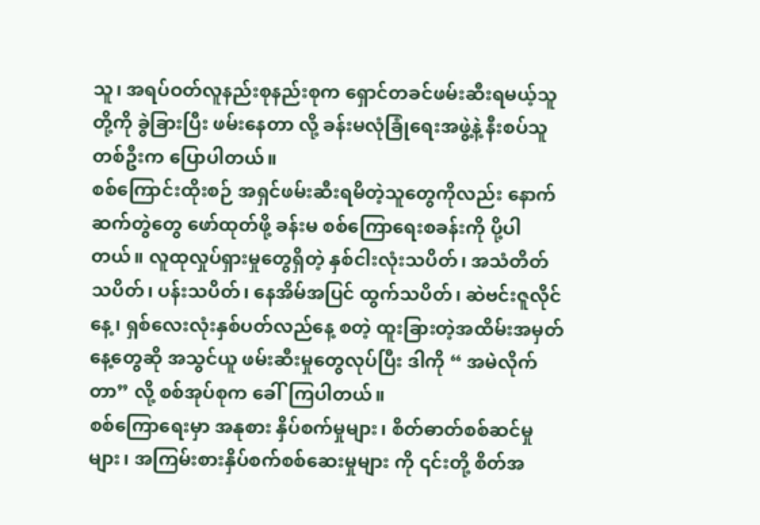သူ၊ အရပ်ဝတ်လူနည်းစုနည်းစုက ရှောင်တခင်ဖမ်းဆီးရမယ့်သူတို့ကို ခွဲခြားပြီး ဖမ်းနေတာ လို့ ခန်းမလုံခြုံရေးအဖွဲ့နဲ့ နီးစပ်သူတစ်ဦးက ပြောပါတယ်။
စစ်ကြောင်းထိုးစဉ် အရှင်ဖမ်းဆီးရမိတဲ့သူတွေကိုလည်း နောက်ဆက်တွဲတွေ ဖော်ထုတ်ဖို့ ခန်းမ စစ်ကြောရေးစခန်းကို ပို့ပါတယ်။ လူထုလှုပ်ရှားမှုတွေရှိတဲ့ နှစ်ငါးလုံးသပိတ်၊ အသံတိတ် သပိတ်၊ ပန်းသပိတ်၊ နေအိမ်အပြင် ထွက်သပိတ်၊ ဆဲဗင်းဇူလိုင်နေ့၊ ရှစ်လေးလုံးနှစ်ပတ်လည်နေ့ စတဲ့ ထူးခြားတဲ့အထိမ်းအမှတ်နေ့တွေဆို အသွင်ယူ ဖမ်းဆီးမှုတွေလုပ်ပြီး ဒါကို “ အမဲလိုက်တာ” လို့ စစ်အုပ်စုက ခေါ်ကြပါတယ်။
စစ်ကြောရေးမှာ အနုစား နှိပ်စက်မှုများ၊ စိတ်ဓာတ်စစ်ဆင်မှုများ၊ အကြမ်းစားနှိပ်စက်စစ်ဆေးမှုများ ကို ၎င်းတို့ စိတ်အ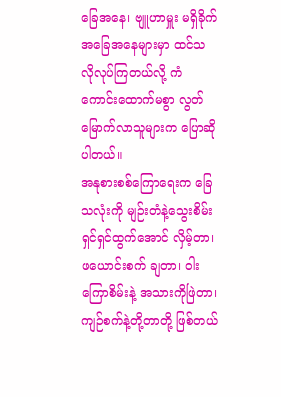ခြေအနေ၊ ဗျူဟာမှူး မရှိခိုက်အခြေအနေများမှာ ထင်သလိုလုပ်ကြတယ်လို့ ကံကောင်းထောက်မစွာ လွတ်မြောက်လာသူများက ပြောဆိုပါတယ်။
အနုစားစစ်ကြောရေးက ခြေသလုံးကို မျဉ်းတံနဲ့သွေးစိမ်းရှင်ရှင်ထွက်အောင် လှိမ့်တာ၊ ဖယောင်းစက် ချတာ၊ ဝါးကြောစိမ်းနဲ့ အသားကိုဖြဲတာ၊ ကျဉ်စက်နဲ့တို့တာတို့ ဖြစ်တယ်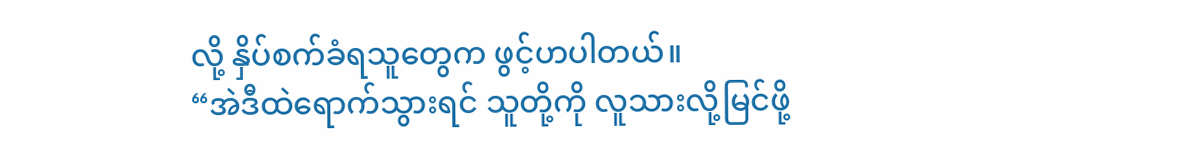လို့ နှိပ်စက်ခံရသူတွေက ဖွင့်ဟပါတယ်။
“အဲဒီထဲရောက်သွားရင် သူတို့ကို လူသားလို့မြင်ဖို့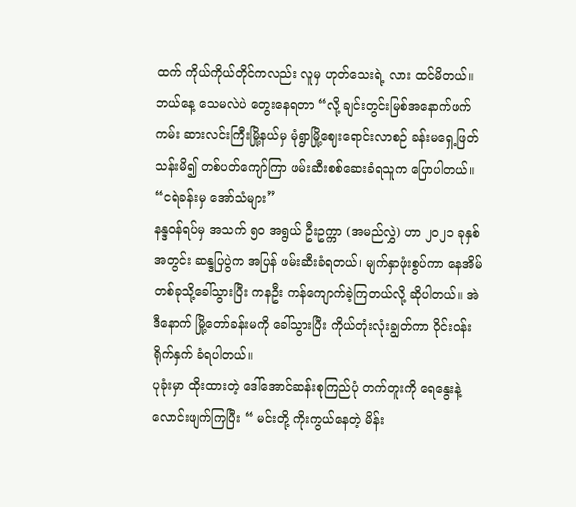ထက် ကိုယ်ကိုယ်တိုင်ကလည်း လူမှ ဟုတ်သေးရဲ့ လား ထင်မိတယ်။ ဘယ်နေ့ သေမလဲပဲ တွေးနေရတာ “လို့ ချင်းတွင်းမြစ်အနောက်ဖက်ကမ်း ဆားလင်းကြီးမြို့နယ်မှ မုံရွာမြို့ဈေးရောင်းလာစဉ် ခန်းမရှေ့ဖြတ်သန်းမိ၍ တစ်ပတ်ကျော်ကြာ ဖမ်းဆီးစစ်ဆေးခံရသူက ပြောပါတယ်။
“ငရဲခန်းမှ အော်သံများ”
နန္ဒဝန်ရပ်မှ အသက် ၅၀ အရွယ် ဦးဥက္ကာ (အမည်လွှဲ) ဟာ ၂၀၂၁ ခုနှစ်အတွင်း ဆန္ဒပြပွဲက အပြန် ဖမ်းဆီးခံရတယ်၊ မျက်နှာဖုံးစွပ်ကာ နေအိမ် တစ်ခုသို့ခေါ်သွားပြီး ကနဦး ကန်ကျောက်ခဲ့ကြတယ်လို့ ဆိုပါတယ်။ အဲဒီနောက် မြို့တော်ခန်းမကို ခေါ်သွားပြီး ကိုယ်တုံးလုံးချွတ်ကာ ဝိုင်းဝန်းရိုက်နှက် ခံရပါတယ်။
ပုခုံးမှာ ထိုးထားတဲ့ ဒေါ်အောင်ဆန်းစုကြည်ပုံ တက်တူးကို ရေနွေးနဲ့လောင်းဖျက်ကြပြီး “ မင်းတို့ ကိုးကွယ်နေတဲ့ မိန်း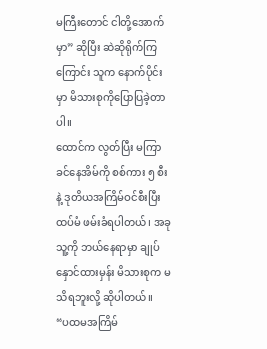မကြီးတောင် ငါတို့အောက်မှာ” ဆိုပြီး ဆဲဆိုရိုက်ကြကြောင်း သူက နောက်ပိုင်းမှာ မိသားစုကိုပြောပြခဲ့တာပါ။
ထောင်က လွတ်ပြီး မကြာခင်နေအိမ်ကို စစ်ကား ၅ စီးနဲ့ ဒုတိယအကြိမ်ဝင်စီးပြီး ထပ်မံ ဖမ်းခံရပါတယ်၊ အခု သူ့ကို ဘယ်နေရာမှာ ချုပ်နှောင်ထားမှန်း မိသားစုက မသိရဘူးလို့ ဆိုပါတယ်။
“ပထမအကြိမ်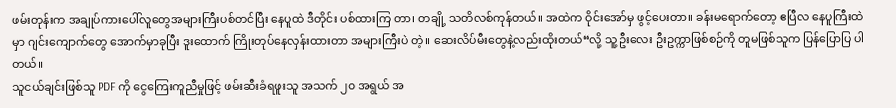ဖမ်းတုန်းက အချုပ်ကားပေါ်လူတွေအများကြီးပစ်တင်ပြီး နေပူထဲ ဒီတိုင်း ပစ်ထားကြ တာ၊ တချို့ သတိလစ်ကုန်တယ်။ အထဲက ဝိုင်းအော်မှ ဖွင့်ပေးတာ။ ခန်းမရောက်တော့ ဧပြီလ နေပူကြီးထဲမှာ ဂျင်းကျောက်တွေ အောက်မှာခုပြီး ဒူးထောက် ကြိုးတုပ်နေလှန်းထားတာ အများကြီးပဲ တဲ့။ ဆေးလိပ်မီးတွေနဲ့လည်းထိုးတယ်“လို့ သူ့ဦးလေး ဦးဥက္ကာဖြစ်စဉ်ကို တူမဖြစ်သူက ပြန်ပြောပြ ပါတယ်။
သူငယ်ချင်းဖြစ်သူ PDF ကို ငွေကြေးကူညီမှုဖြင့် ဖမ်းဆီးခံရဖူးသူ အသက် ၂၀ အရွယ် အ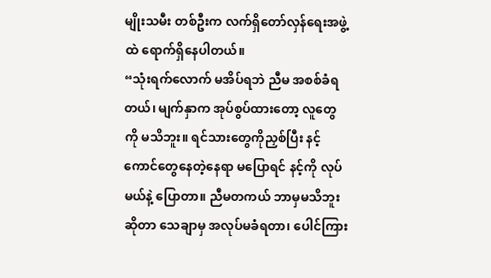မျိုးသမီး တစ်ဦးက လက်ရှိတော်လှန်ရေးအဖွဲ့ထဲ ရောက်ရှိနေပါတယ်။
“သုံးရက်လောက် မအိပ်ရဘဲ ညီမ အစစ်ခံရတယ်၊ မျက်နှာက အုပ်စွပ်ထားတော့ လူတွေကို မသိဘူး။ ရင်သားတွေကိုညှစ်ပြီး နင့်ကောင်တွေနေတဲ့နေရာ မပြောရင် နင့်ကို လုပ်မယ်နဲ့ ပြောတာ။ ညီမတကယ် ဘာမှမသိဘူးဆိုတာ သေချာမှ အလုပ်မခံရတာ၊ ပေါင်ကြား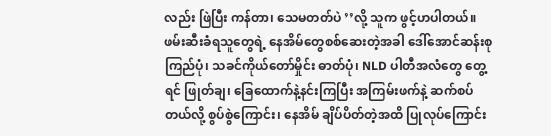လည်း ဖြဲပြီး ကန်တာ၊ သေမတတ်ပဲ ’’လို့ သူက ဖွင့်ဟပါတယ်။
ဖမ်းဆီးခံရသူတွေရဲ့ နေအိမ်တွေစစ်ဆေးတဲ့အခါ ဒေါ်အောင်ဆန်းစုကြည်ပုံ၊ သခင်ကိုယ်တော်မှိုင်း ဓာတ်ပုံ၊ NLD ပါတီအလံတွေ တွေ့ရင် ဖြုတ်ချ၊ ခြေထောက်နဲ့နင်းကြပြီး အကြမ်းဖက်နဲ့ ဆက်စပ်တယ်လို့ စွပ်စွဲကြောင်း၊ နေအိမ် ချိပ်ပိတ်တဲ့အထိ ပြုလုပ်ကြောင်း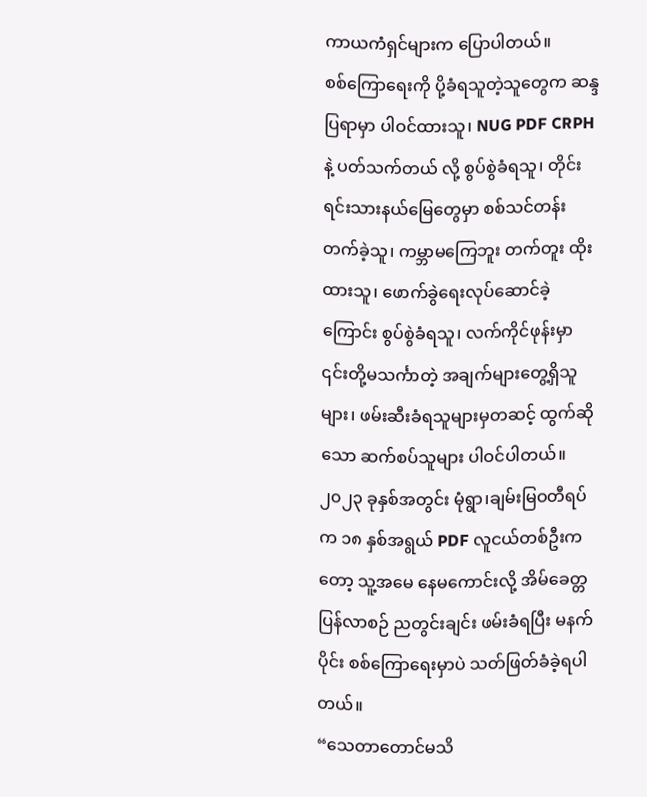ကာယကံရှင်များက ပြောပါတယ်။
စစ်ကြောရေးကို ပို့ခံရသူတဲ့သူတွေက ဆန္ဒပြရာမှာ ပါဝင်ထားသူ၊ NUG PDF CRPH နဲ့ ပတ်သက်တယ် လို့ စွပ်စွဲခံရသူ၊ တိုင်းရင်းသားနယ်မြေတွေမှာ စစ်သင်တန်းတက်ခဲ့သူ၊ ကမ္ဘာမကြေဘူး တက်တူး ထိုးထားသူ၊ ဖောက်ခွဲရေးလုပ်ဆောင်ခဲ့ကြောင်း စွပ်စွဲခံရသူ၊ လက်ကိုင်ဖုန်းမှာ ၎င်းတို့မသင်္ကာတဲ့ အချက်များတွေ့ရှိသူများ၊ ဖမ်းဆီးခံရသူများမှတဆင့် ထွက်ဆိုသော ဆက်စပ်သူများ ပါဝင်ပါတယ်။
၂၀၂၃ ခုနှစ်အတွင်း မုံရွာ၊ချမ်းမြဝတီရပ်က ၁၈ နှစ်အရွယ် PDF လူငယ်တစ်ဦးကတော့ သူ့အမေ နေမကောင်းလို့ အိမ်ခေတ္တ ပြန်လာစဉ် ညတွင်းချင်း ဖမ်းခံရပြီး မနက်ပိုင်း စစ်ကြောရေးမှာပဲ သတ်ဖြတ်ခံခဲ့ရပါတယ်။
“သေတာတောင်မသိ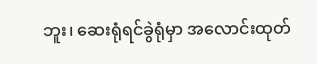ဘူး၊ ဆေးရုံရင်ခွဲရုံမှာ အလောင်းထုတ်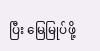ပြီး မြေမြုပ်ဖို့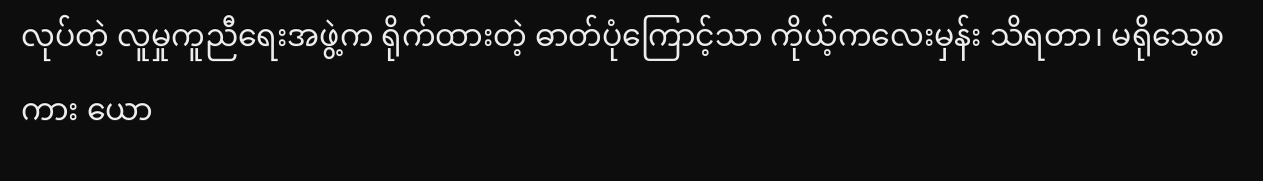လုပ်တဲ့ လူမှုကူညီရေးအဖွဲ့က ရိုက်ထားတဲ့ ဓာတ်ပုံကြောင့်သာ ကိုယ့်ကလေးမှန်း သိရတာ၊ မရိုသေ့စကား ယော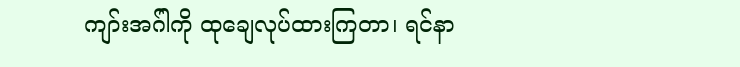ကျာ်းအဂ်ါကို ထုချေလုပ်ထားကြတာ၊ ရင်နာ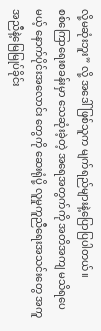လို့မဆုံးဘူး” လို့ အဒေါ် ဖြစ်သူက မျက်ရည်များနဲ့ပြောပြပါတယ်။
စစ်ကြောရေးစခန်းမှာ သေဆုံးခဲ့တဲ့ အရေအတွက်ကို အတိအကျ မသိရပေမယ့် နောက်ပိုင်းအလောင်း တွေကို ဆေးရုံပို့ လူမှုကူညီရေးအသင်းတွေ အကူအညီနဲ့မြေမြုပ်ခိုင်း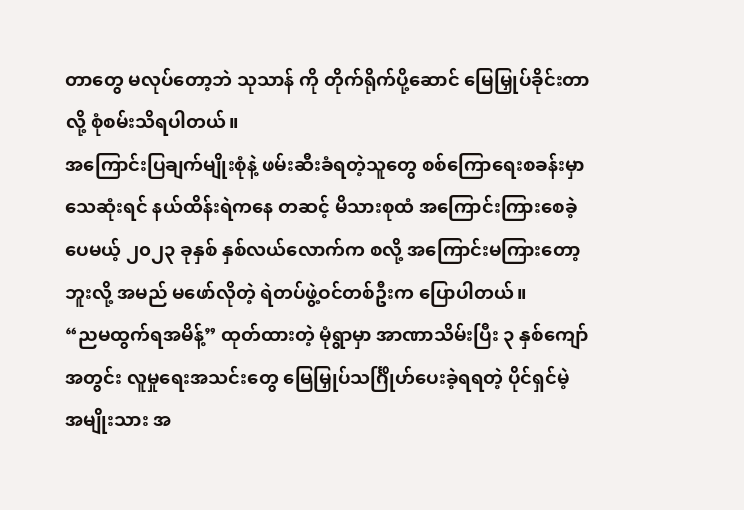တာတွေ မလုပ်တော့ဘဲ သုသာန် ကို တိုက်ရိုက်ပို့ဆောင် မြေမြှုပ်ခိုင်းတာလို့ စုံစမ်းသိရပါတယ်။
အကြောင်းပြချက်မျိုးစုံနဲ့ ဖမ်းဆီးခံရတဲ့သူတွေ စစ်ကြောရေးစခန်းမှာ သေဆုံးရင် နယ်ထိန်းရဲကနေ တဆင့် မိသားစုထံ အကြောင်းကြားစေခဲ့ပေမယ့် ၂၀၂၃ ခုနှစ် နှစ်လယ်လောက်က စလို့ အကြောင်းမကြားတော့ဘူးလို့ အမည် မဖော်လိုတဲ့ ရဲတပ်ဖွဲ့ဝင်တစ်ဦးက ပြောပါတယ်။
“ညမထွက်ရအမိန့်” ထုတ်ထားတဲ့ မုံရွာမှာ အာဏာသိမ်းပြီး ၃ နှစ်ကျော်အတွင်း လူမှုရေးအသင်းတွေ မြေမြှုပ်သင်္ဂြိုဟ်ပေးခဲ့ရရတဲ့ ပိုင်ရှင်မဲ့ အမျိုးသား အ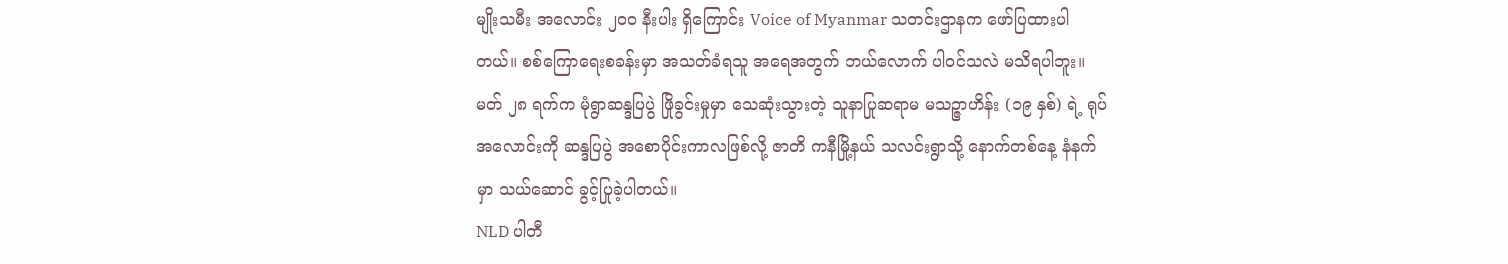မျိုးသမီး အလောင်း ၂၀၀ နီးပါး ရှိကြောင်း Voice of Myanmar သတင်းဌာနက ဖော်ပြထားပါတယ်။ စစ်ကြောရေးစခန်းမှာ အသတ်ခံရသူ အရေအတွက် ဘယ်လောက် ပါဝင်သလဲ မသိရပါဘူး။
မတ် ၂၈ ရက်က မုံရွာဆန္ဒပြပွဲ ဖြိုခွင်းမှုမှာ သေဆုံးသွားတဲ့ သူနာပြုဆရာမ မသဉ္ဇာဟိန်း (၁၉ နှစ်) ရဲ့ ရုပ်အလောင်းကို ဆန္ဒပြပွဲ အစောပိုင်းကာလဖြစ်လို့ ဇာတိ ကနီမြို့နယ် သလင်းရွာသို့ နောက်တစ်နေ့ နံနက်မှာ သယ်ဆောင် ခွင့်ပြုခဲ့ပါတယ်။
NLD ပါတီ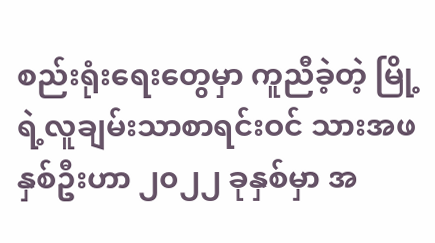စည်းရုံးရေးတွေမှာ ကူညီခဲ့တဲ့ မြို့ရဲ့လူချမ်းသာစာရင်းဝင် သားအဖနှစ်ဦးဟာ ၂၀၂၂ ခုနှစ်မှာ အ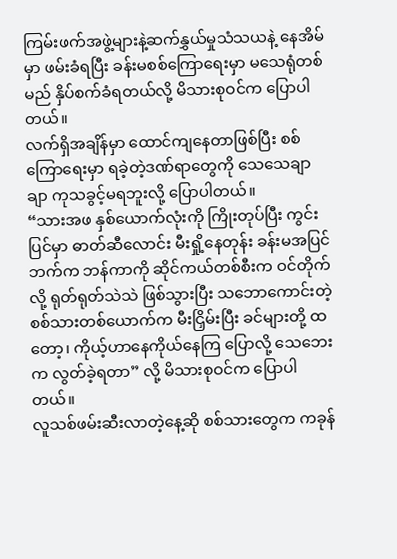ကြမ်းဖက်အဖွဲ့များနဲ့ဆက်နွှယ်မှုသံသယနဲ့ နေအိမ်မှာ ဖမ်းခံရပြီး ခန်းမစစ်ကြောရေးမှာ မသေရုံတစ်မည် နှိပ်စက်ခံရတယ်လို့ မိသားစုဝင်က ပြောပါတယ်။
လက်ရှိအချိန်မှာ ထောင်ကျနေတာဖြစ်ပြီး စစ်ကြောရေးမှာ ရခဲ့တဲ့ဒဏ်ရာတွေကို သေသေချာချာ ကုသခွင့်မရဘူးလို့ ပြောပါတယ်။
“သားအဖ နှစ်ယောက်လုံးကို ကြိုးတုပ်ပြီး ကွင်းပြင်မှာ ဓာတ်ဆီလောင်း မီးရှို့နေတုန်း ခန်းမအပြင်ဘက်က ဘန်ကာကို ဆိုင်ကယ်တစ်စီးက ဝင်တိုက်လို့ ရုတ်ရုတ်သဲသဲ ဖြစ်သွားပြီး သဘောကောင်းတဲ့ စစ်သားတစ်ယောက်က မီးငြှိမ်းပြီး ခင်များတို့ ထတော့၊ ကိုယ့်ဟာနေကိုယ်နေကြ ပြောလို့ သေဘေးက လွတ်ခဲ့ရတာ” လို့ မိသားစုဝင်က ပြောပါတယ်။
လူသစ်ဖမ်းဆီးလာတဲ့နေ့ဆို စစ်သားတွေက ကခုန်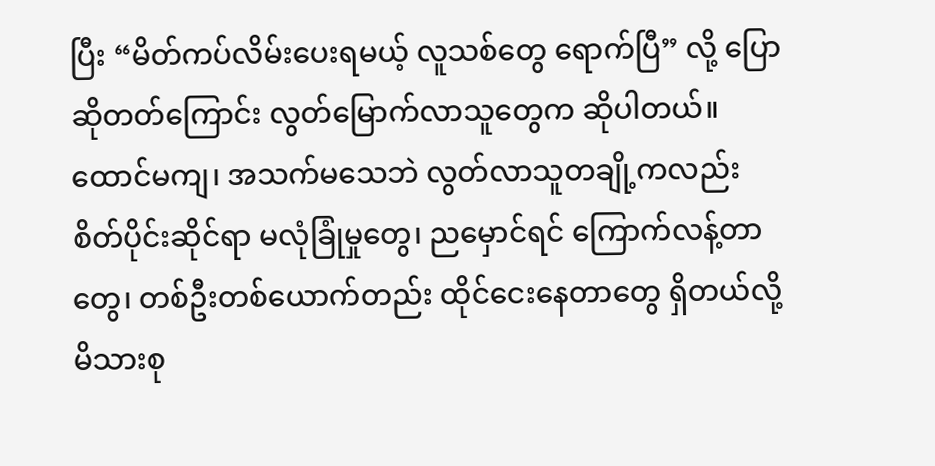ပြီး “မိတ်ကပ်လိမ်းပေးရမယ့် လူသစ်တွေ ရောက်ပြီ” လို့ ပြောဆိုတတ်ကြောင်း လွတ်မြောက်လာသူတွေက ဆိုပါတယ်။
ထောင်မကျ၊ အသက်မသေဘဲ လွတ်လာသူတချို့ကလည်း စိတ်ပိုင်းဆိုင်ရာ မလုံခြုံမှုတွေ၊ ညမှောင်ရင် ကြောက်လန့်တာတွေ၊ တစ်ဦးတစ်ယောက်တည်း ထိုင်ငေးနေတာတွေ ရှိတယ်လို့ မိသားစု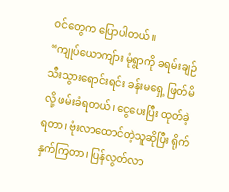ဝင်တွေက ပြောပါတယ်။
“ကျုပ်ယောကျ်ား မုံရွာကို ခရမ်းချဉ်သီးသွားရောင်းရင်း ခန်းမရှေ့ ဖြတ်မိလို့ ဖမ်းခံရတယ်၊ ငွေပေးပြီး ထုတ်ခဲ့ရတာ၊ ဗုံးလာထောင်တဲ့သူဆိုပြီး ရိုက်နှက်ကြတာ၊ ပြန်လွတ်လာ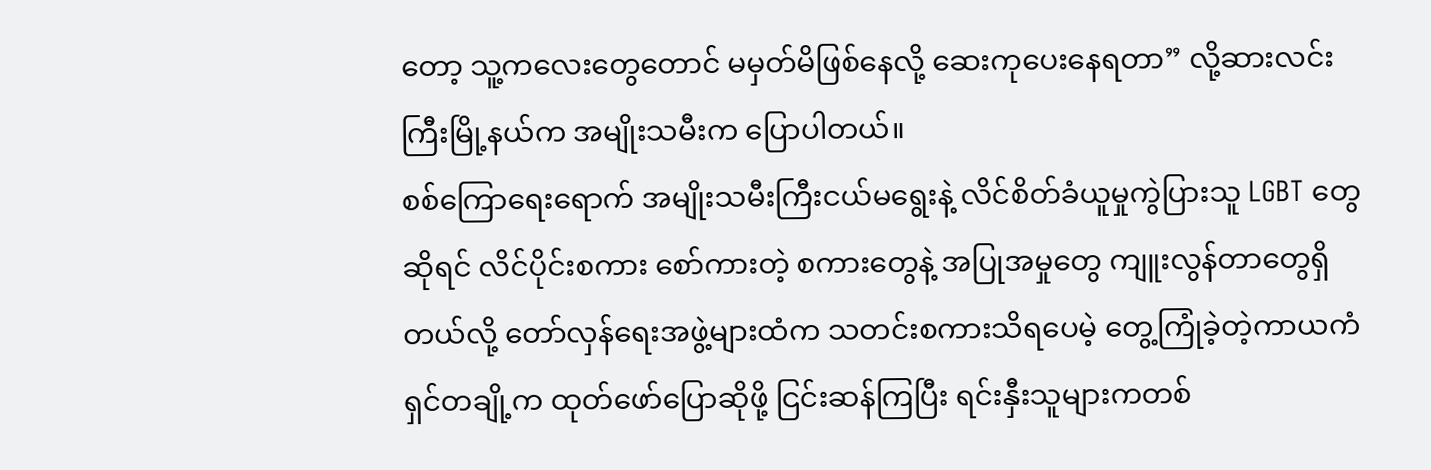တော့ သူ့ကလေးတွေတောင် မမှတ်မိဖြစ်နေလို့ ဆေးကုပေးနေရတာ” လို့ဆားလင်းကြီးမြို့နယ်က အမျိုးသမီးက ပြောပါတယ်။
စစ်ကြောရေးရောက် အမျိုးသမီးကြီးငယ်မရွေးနဲ့ လိင်စိတ်ခံယူမှုကွဲပြားသူ LGBT တွေဆိုရင် လိင်ပိုင်းစကား စော်ကားတဲ့ စကားတွေနဲ့ အပြုအမှုတွေ ကျူးလွန်တာတွေရှိတယ်လို့ တော်လှန်ရေးအဖွဲ့များထံက သတင်းစကားသိရပေမဲ့ တွေ့ကြုံခဲ့တဲ့ကာယကံရှင်တချို့က ထုတ်ဖော်ပြောဆိုဖို့ ငြင်းဆန်ကြပြီး ရင်းနှီးသူများကတစ်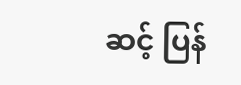ဆင့် ပြန်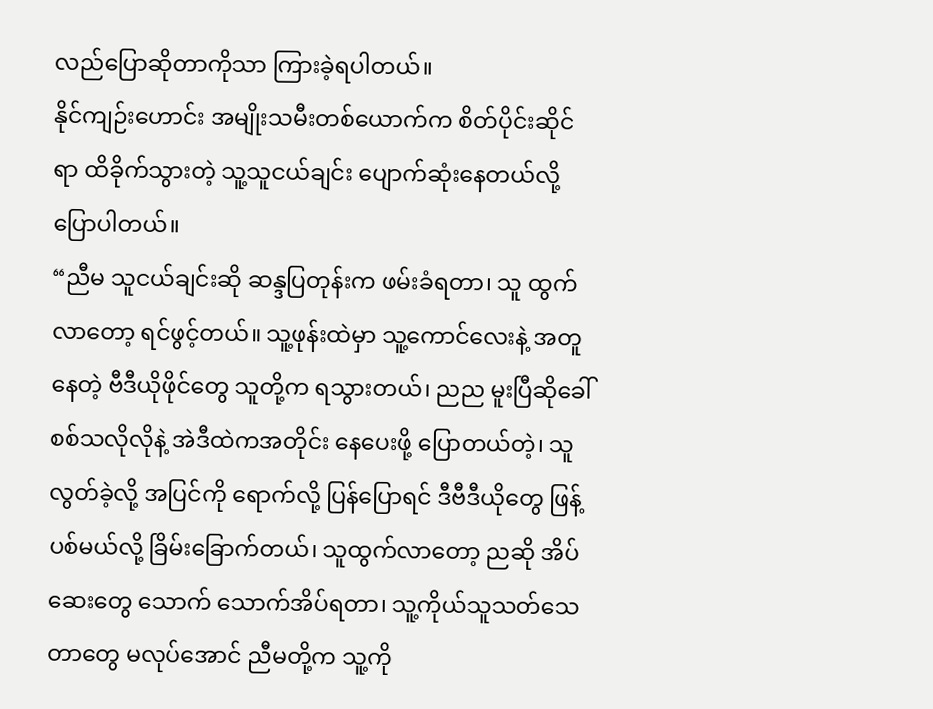လည်ပြောဆိုတာကိုသာ ကြားခဲ့ရပါတယ်။
နိုင်ကျဉ်းဟောင်း အမျိုးသမီးတစ်ယောက်က စိတ်ပိုင်းဆိုင်ရာ ထိခိုက်သွားတဲ့ သူ့သူငယ်ချင်း ပျောက်ဆုံးနေတယ်လို့ ပြောပါတယ်။
“ညီမ သူငယ်ချင်းဆို ဆန္ဒပြတုန်းက ဖမ်းခံရတာ၊ သူ ထွက်လာတော့ ရင်ဖွင့်တယ်။ သူ့ဖုန်းထဲမှာ သူ့ကောင်လေးနဲ့ အတူနေတဲ့ ဗီဒီယိုဖိုင်တွေ သူတို့က ရသွားတယ်၊ ညည မူးပြီဆိုခေါ် စစ်သလိုလိုနဲ့ အဲဒီထဲကအတိုင်း နေပေးဖို့ ပြောတယ်တဲ့၊ သူလွတ်ခဲ့လို့ အပြင်ကို ရောက်လို့ ပြန်ပြောရင် ဒီဗီဒီယိုတွေ ဖြန့်ပစ်မယ်လို့ ခြိမ်းခြောက်တယ်၊ သူထွက်လာတော့ ညဆို အိပ်ဆေးတွေ သောက် သောက်အိပ်ရတာ၊ သူ့ကိုယ်သူသတ်သေတာတွေ မလုပ်အောင် ညီမတို့က သူ့ကို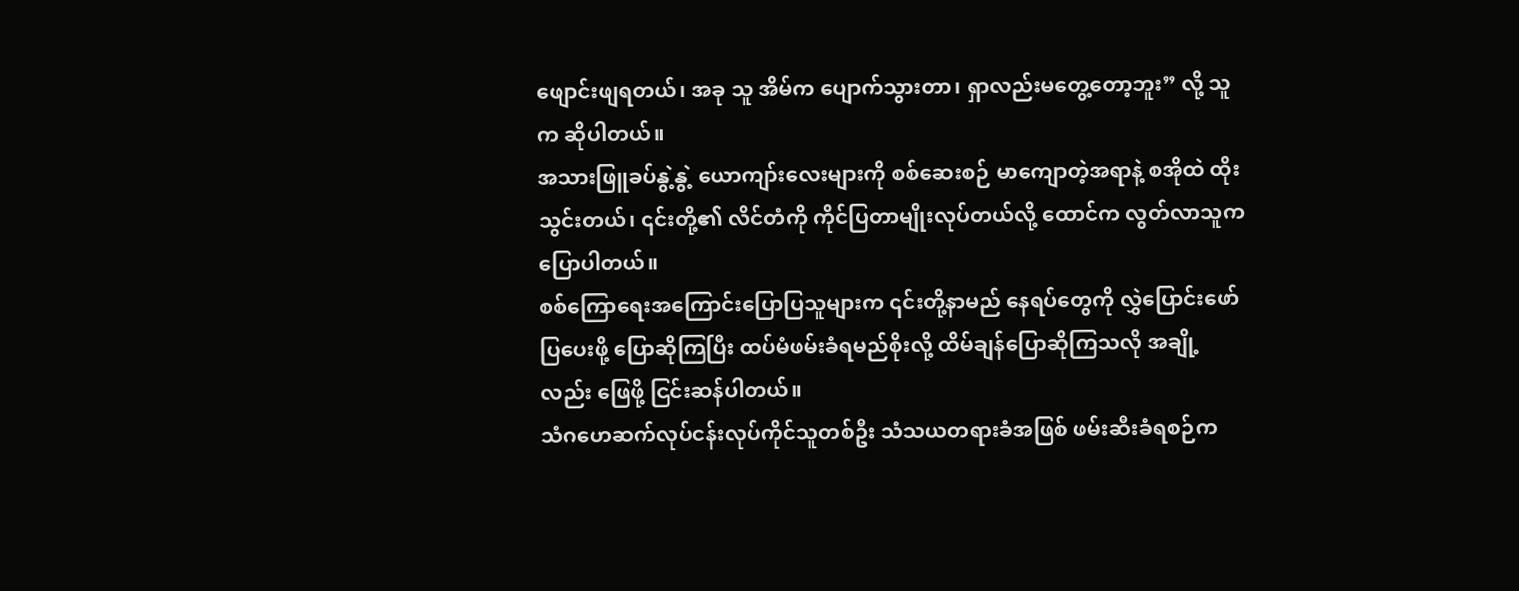ဖျောင်းဖျရတယ်၊ အခု သူ အိမ်က ပျောက်သွားတာ၊ ရှာလည်းမတွေ့တော့ဘူး” လို့ သူက ဆိုပါတယ်။
အသားဖြူခပ်နွဲ့နွဲ့ ယောကျာ်းလေးများကို စစ်ဆေးစဉ် မာကျောတဲ့အရာနဲ့ စအိုထဲ ထိုးသွင်းတယ်၊ ၎င်းတို့၏ လိင်တံကို ကိုင်ပြတာမျိုးလုပ်တယ်လို့ ထောင်က လွတ်လာသူက ပြောပါတယ်။
စစ်ကြောရေးအကြောင်းပြောပြသူများက ၎င်းတို့နာမည် နေရပ်တွေကို လွှဲပြောင်းဖော်ပြပေးဖို့ ပြောဆိုကြပြီး ထပ်မံဖမ်းခံရမည်စိုးလို့ ထိမ်ချန်ပြောဆိုကြသလို အချို့လည်း ဖြေဖို့ ငြင်းဆန်ပါတယ်။
သံဂဟေဆက်လုပ်ငန်းလုပ်ကိုင်သူတစ်ဦး သံသယတရားခံအဖြစ် ဖမ်းဆီးခံရစဉ်က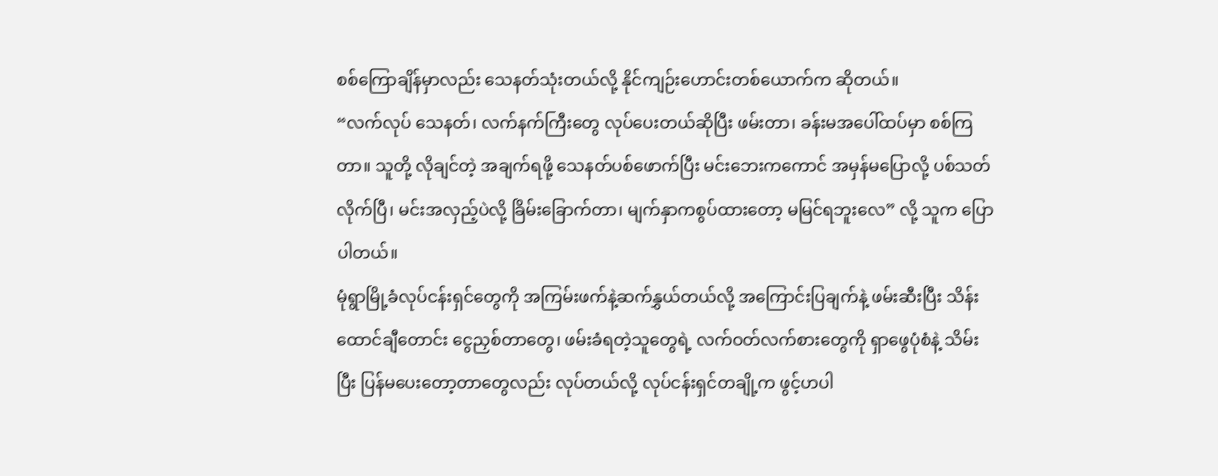စစ်ကြောချိန်မှာလည်း သေနတ်သုံးတယ်လို့ နိုင်ကျဉ်းဟောင်းတစ်ယောက်က ဆိုတယ်။
“လက်လုပ် သေနတ်၊ လက်နက်ကြီးတွေ လုပ်ပေးတယ်ဆိုပြီး ဖမ်းတာ၊ ခန်းမအပေါ်ထပ်မှာ စစ်ကြတာ။ သူတို့ လိုချင်တဲ့ အချက်ရဖို့ သေနတ်ပစ်ဖောက်ပြီး မင်းဘေးကကောင် အမှန်မပြောလို့ ပစ်သတ်လိုက်ပြီ၊ မင်းအလှည့်ပဲလို့ ခြိမ်းခြောက်တာ၊ မျက်နှာကစွပ်ထားတော့ မမြင်ရဘူးလေ” လို့ သူက ပြောပါတယ်။
မုံရွာမြို့ခံလုပ်ငန်းရှင်တွေကို အကြမ်းဖက်နဲ့ဆက်နွှယ်တယ်လို့ အကြောင်းပြချက်နဲ့ ဖမ်းဆီးပြီး သိန်းထောင်ချီတောင်း ငွေညှစ်တာတွေ၊ ဖမ်းခံရတဲ့သူတွေရဲ့ လက်ဝတ်လက်စားတွေကို ရှာဖွေပုံစံနဲ့ သိမ်းပြီး ပြန်မပေးတော့တာတွေလည်း လုပ်တယ်လို့ လုပ်ငန်းရှင်တချို့က ဖွင့်ဟပါ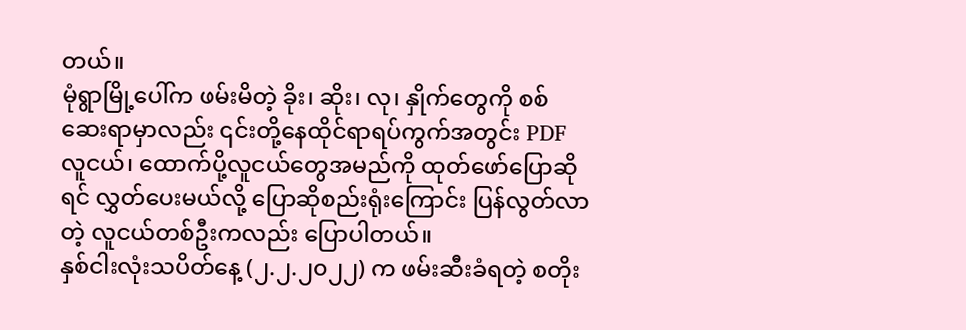တယ်။
မုံရွာမြို့ပေါ်က ဖမ်းမိတဲ့ ခိုး၊ ဆိုး၊ လု၊ နှိုက်တွေကို စစ်ဆေးရာမှာလည်း ၎င်းတို့နေထိုင်ရာရပ်ကွက်အတွင်း PDF လူငယ်၊ ထောက်ပို့လူငယ်တွေအမည်ကို ထုတ်ဖော်ပြောဆိုရင် လွှတ်ပေးမယ်လို့ ပြောဆိုစည်းရုံးကြောင်း ပြန်လွတ်လာတဲ့ လူငယ်တစ်ဦးကလည်း ပြောပါတယ်။
နှစ်ငါးလုံးသပိတ်နေ့ (၂.၂.၂၀၂၂) က ဖမ်းဆီးခံရတဲ့ စတိုး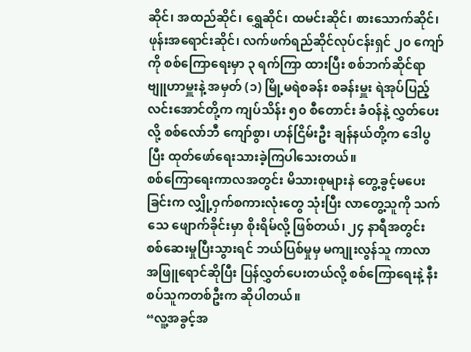ဆိုင်၊ အထည်ဆိုင်၊ ရွှေဆိုင်၊ ထမင်းဆိုင်၊ စားသောက်ဆိုင်၊ ဖုန်းအရောင်းဆိုင်၊ လက်ဖက်ရည်ဆိုင်လုပ်ငန်းရှင် ၂၀ ကျော်ကို စစ်ကြောရေးမှာ ၃ ရက်ကြာ ထားပြီး စစ်ဘက်ဆိုင်ရာ ဗျူဟာမှူးနဲ့ အမှတ် (၁) မြို့မရဲစခန်း စခန်းမှူး ရဲအုပ်ပြည့်လင်းအောင်တို့က ကျပ်သိန်း ၅၀ စီတောင်း ခံဝန်နဲ့ လွှတ်ပေးလို့ စစ်လော်ဘီ ကျော်စွာ၊ ဟန်ငြိမ်းဦး ချန်နယ်တို့က ဒေါပွပြီး ထုတ်ဖော်ရေးသားခဲ့ကြပါသေးတယ်။
စစ်ကြောရေးကာလအတွင်း မိသားစုများနဲ တွေ့ခွင့်မပေးခြင်းက လျှို့ဝှက်စကားလုံးတွေ သုံးပြီး လာတွေ့သူကို သက်သေ ဖျောက်ခိုင်းမှာ စိုးရိမ်လို့ ဖြစ်တယ်၊ ၂၄ နာရီအတွင်း စစ်ဆေးမှုပြီးသွားရင် ဘယ်ပြစ်မှုမှ မကျုးလွန်သူ ကာလာအဖြူရောင်ဆိုပြီး ပြန်လွှတ်ပေးတယ်လို့ စစ်ကြောရေးနဲ့ နီးစပ်သူကတစ်ဦးက ဆိုပါတယ်။
“လူ့အခွင့်အ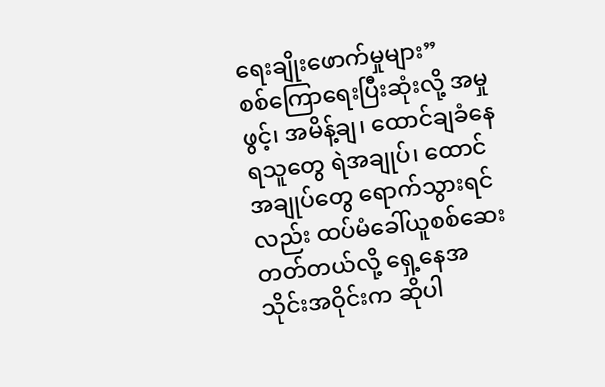ရေးချိုးဖောက်မှုများ”
စစ်ကြောရေးပြီးဆုံးလို့ အမှုဖွင့်၊ အမိန့်ချ၊ ထောင်ချခံနေရသူတွေ ရဲအချုပ်၊ ထောင်အချုပ်တွေ ရောက်သွားရင်လည်း ထပ်မံခေါ်ယူစစ်ဆေးတတ်တယ်လို့ ရှေ့နေအသိုင်းအဝိုင်းက ဆိုပါ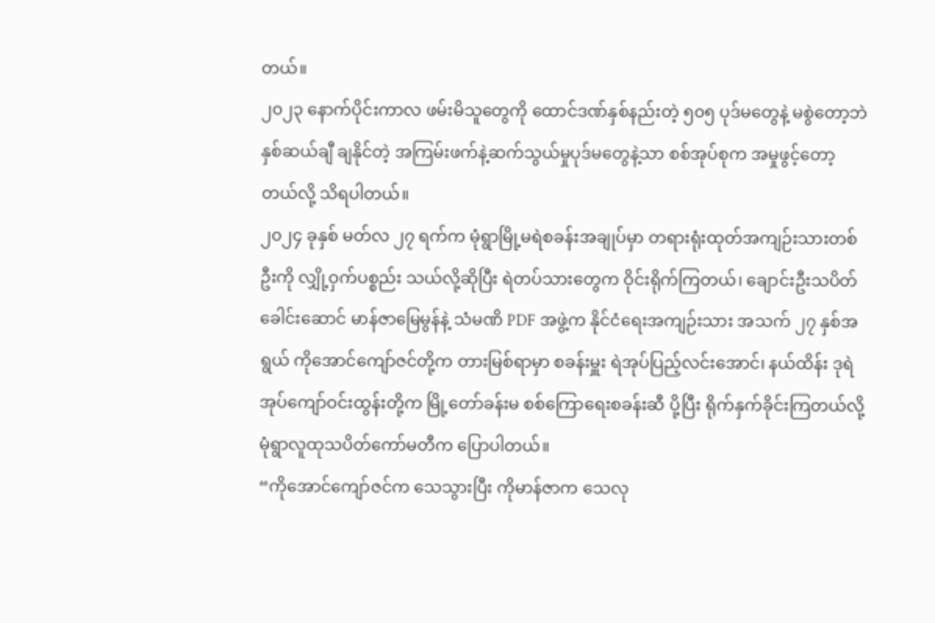တယ်။
၂၀၂၃ နောက်ပိုင်းကာလ ဖမ်းမိသူတွေကို ထောင်ဒဏ်နှစ်နည်းတဲ့ ၅၀၅ ပုဒ်မတွေနဲ့ မစွဲတော့ဘဲ နှစ်ဆယ်ချီ ချနိုင်တဲ့ အကြမ်းဖက်နဲ့ဆက်သွယ်မှုပုဒ်မတွေနဲ့သာ စစ်အုပ်စုက အမှုဖွင့်တော့တယ်လို့ သိရပါတယ်။
၂၀၂၄ ခုနှစ် မတ်လ ၂၇ ရက်က မုံရွာမြို့မရဲစခန်းအချုပ်မှာ တရားရုံးထုတ်အကျဉ်းသားတစ်ဦးကို လျှို့ဝှက်ပစ္စည်း သယ်လို့ဆိုပြီး ရဲတပ်သားတွေက ဝိုင်းရိုက်ကြတယ်၊ ချောင်းဦးသပိတ်ခေါင်းဆောင် မာန်ဇာမြေမွန်နဲ့ သံမဏိ PDF အဖွဲ့က နိုင်ငံရေးအကျဉ်းသား အသက် ၂၇ နှစ်အရွယ် ကိုအောင်ကျော်ဇင်တို့က တားမြစ်ရာမှာ စခန်းမှူး ရဲအုပ်ပြည့်လင်းအောင်၊ နယ်ထိန်း ဒုရဲအုပ်ကျော်ဝင်းထွန်းတို့က မြို့တော်ခန်းမ စစ်ကြောရေးစခန်းဆီ ပို့ပြီး ရိုက်နှက်ခိုင်းကြတယ်လို့ မုံရွာလူထုသပိတ်ကော်မတီက ပြောပါတယ်။
“ကိုအောင်ကျော်ဇင်က သေသွားပြီး ကိုမာန်ဇာက သေလု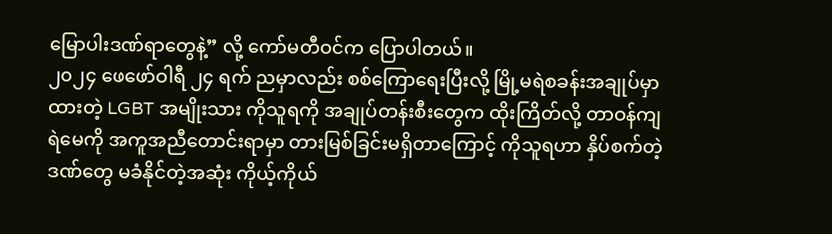မြောပါးဒဏ်ရာတွေနဲ့” လို့ ကော်မတီဝင်က ပြောပါတယ်။
၂၀၂၄ ဖေဖော်ဝါရီ ၂၄ ရက် ညမှာလည်း စစ်ကြောရေးပြီးလို့ မြို့မရဲစခန်းအချုပ်မှာ ထားတဲ့ LGBT အမျိုးသား ကိုသူရကို အချုပ်တန်းစီးတွေက ထိုးကြိတ်လို့ တာဝန်ကျ ရဲမေကို အကူအညီတောင်းရာမှာ တားမြစ်ခြင်းမရှိတာကြောင့် ကိုသူရဟာ နှိပ်စက်တဲ့ဒဏ်တွေ မခံနိုင်တဲ့အဆုံး ကိုယ့်ကိုယ်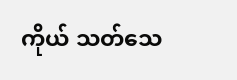ကိုယ် သတ်သေ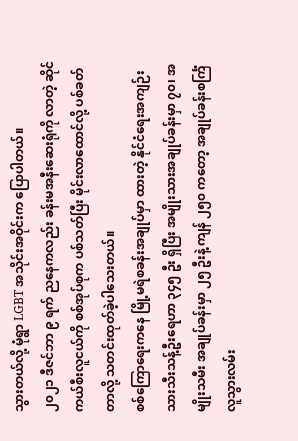သွားတယ်လို့ မုံရွာ LGBT အသိုင်းအဝိုင်းက ပြောပါတယ်။
၂၀၂၁ ဒီဇင်ဘာ ၉ ရက် ညနေကလည်း ခန်းမအနီးဆေးရုံကို လာတဲ့ ဆိုင်ကယ်စီးလူငယ်ကို စစ်အုပ်စုက ပစ်သတ်ပြီး မိုင်းလာထောင်လို့ ပစ်ခတ်တာလို့ သတင်းထုတ်ခဲ့ပါသေးတယ်။
စစ်ကြောရေးကနေ မြို့မရဲစခန်းအချုပ်မှာ ထားတဲ့ နိုင်ငံရေးအကျဉ်းသားသီးသန့်ဦးရေဟာ ၃၄၅ ဦး ရှိပြီး အမျိုးသားအချုပ်ခန်းမှာ ၇၀၊ အမျိုးသမီး အချုပ်ခန်းမှာ ၂၅ ဦးနဲ့ ကျန် ၂၅၀ ကတော့ အချုပ်ခန်းစင်္ကြံ လူသွားလမ်း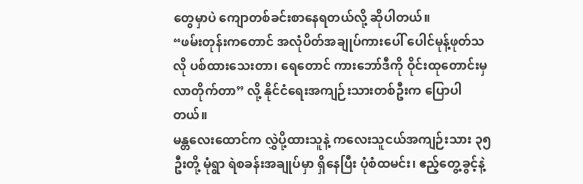တွေမှာပဲ ကျောတစ်ခင်းစာနေရတယ်လို့ ဆိုပါတယ်။
“ဖမ်းတုန်းကတောင် အလုံပိတ်အချုပ်ကားပေါ် ပေါင်မုန့်ဖုတ်သလို ပစ်ထားသေးတာ၊ ရေတောင် ကားဘော်ဒီကို ဝိုင်းထုတောင်းမှ လာတိုက်တာ” လို့ နိုင်ငံရေးအကျဉ်းသားတစ်ဦးက ပြောပါတယ်။
မန္တလေးထောင်က လွှဲပို့ထားသူနဲ့ ကလေးသူငယ်အကျဉ်းသား ၃၅ ဦးတို့ မုံရွာ ရဲစခန်းအချုပ်မှာ ရှိနေပြီး ပုံစံထမင်း၊ ဧည့်တွေ့ခွင့်နဲ့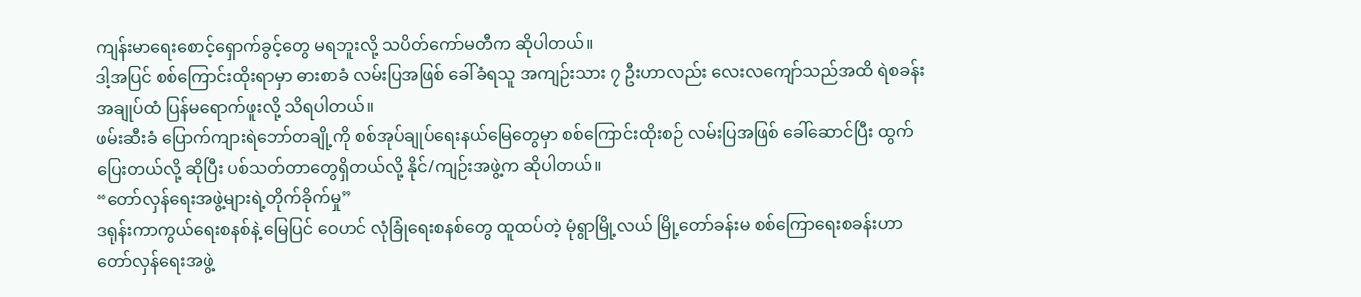ကျန်းမာရေးစောင့်ရှောက်ခွင့်တွေ မရဘူးလို့ သပိတ်ကော်မတီက ဆိုပါတယ်။
ဒါ့အပြင် စစ်ကြောင်းထိုးရာမှာ ဓားစာခံ လမ်းပြအဖြစ် ခေါ်ခံရသူ အကျဉ်းသား ၇ ဦးဟာလည်း လေးလကျော်သည်အထိ ရဲစခန်းအချုပ်ထံ ပြန်မရောက်ဖူးလို့ သိရပါတယ်။
ဖမ်းဆီးခံ ပြောက်ကျားရဲဘော်တချို့ကို စစ်အုပ်ချုပ်ရေးနယ်မြေတွေမှာ စစ်ကြောင်းထိုးစဉ် လမ်းပြအဖြစ် ခေါ်ဆောင်ပြီး ထွက်ပြေးတယ်လို့ ဆိုပြီး ပစ်သတ်တာတွေရှိတယ်လို့ နိုင်/ကျဉ်းအဖွဲ့က ဆိုပါတယ်။
“တော်လှန်ရေးအဖွဲ့များရဲ့တိုက်ခိုက်မှု”
ဒရုန်းကာကွယ်ရေးစနစ်နဲ့ မြေပြင် ဝေဟင် လုံခြုံရေးစနစ်တွေ ထူထပ်တဲ့ မုံရွာမြို့လယ် မြို့တော်ခန်းမ စစ်ကြောရေးစခန်းဟာ တော်လှန်ရေးအဖွဲ့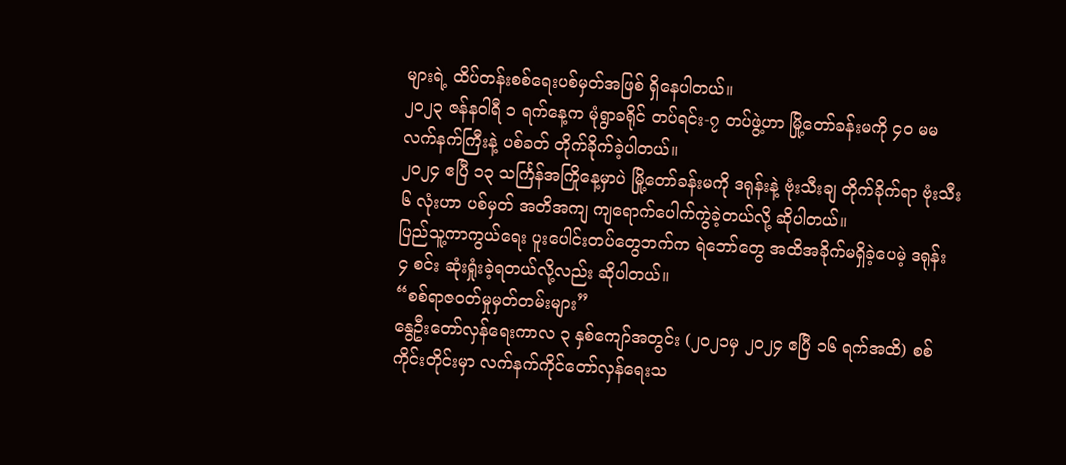များရဲ့ ထိပ်တန်းစစ်ရေးပစ်မှတ်အဖြစ် ရှိနေပါတယ်။
၂၀၂၃ ဇန်နဝါရီ ၁ ရက်နေ့က မုံရွာခရိုင် တပ်ရင်း-၇ တပ်ဖွဲ့ဟာ မြို့တော်ခန်းမကို ၄၀ မမ လက်နက်ကြီးနဲ့ ပစ်ခတ် တိုက်ခိုက်ခဲ့ပါတယ်။
၂၀၂၄ ဧပြီ ၁၃ သင်္ကြန်အကြိုနေ့မှာပဲ မြို့တော်ခန်းမကို ဒရုန်းနဲ့ ဗုံးသီးချ တိုက်ခိုက်ရာ ဗုံးသီး ၆ လုံးဟာ ပစ်မှတ် အတိအကျ ကျရောက်ပေါက်ကွဲခဲ့တယ်လို့ ဆိုပါတယ်။
ပြည်သူ့ကာကွယ်ရေး ပူးပေါင်းတပ်တွေဘက်က ရဲဘော်တွေ အထိအခိုက်မရှိခဲ့ပေမဲ့ ဒရုန်း ၄ စင်း ဆုံးရှုံးခဲ့ရတယ်လို့လည်း ဆိုပါတယ်။
“စစ်ရာဇဝတ်မှုမှတ်တမ်းများ”
နွေဦးတော်လှန်ရေးကာလ ၃ နှစ်ကျော်အတွင်း (၂၀၂၁မှ ၂၀၂၄ ဧပြီ ၁၆ ရက်အထိ) စစ်ကိုင်းတိုင်းမှာ လက်နက်ကိုင်တော်လှန်ရေးသ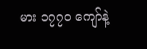မား ၁၇၇၀ ကျော်နဲ့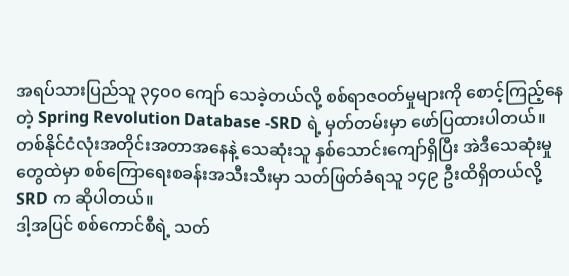အရပ်သားပြည်သူ ၃၄၀၀ ကျော် သေခဲ့တယ်လို့ စစ်ရာဇဝတ်မှုများကို စောင့်ကြည့်နေတဲ့ Spring Revolution Database -SRD ရဲ့ မှတ်တမ်းမှာ ဖော်ပြထားပါတယ်။
တစ်နိုင်ငံလုံးအတိုင်းအတာအနေနဲ့ သေဆုံးသူ နှစ်သောင်းကျော်ရှိပြီး အဲဒီသေဆုံးမှုတွေထဲမှာ စစ်ကြောရေးစခန်းအသီးသီးမှာ သတ်ဖြတ်ခံရသူ ၁၄၉ ဦးထိရှိတယ်လို့ SRD က ဆိုပါတယ်။
ဒါ့အပြင် စစ်ကောင်စီရဲ့ သတ်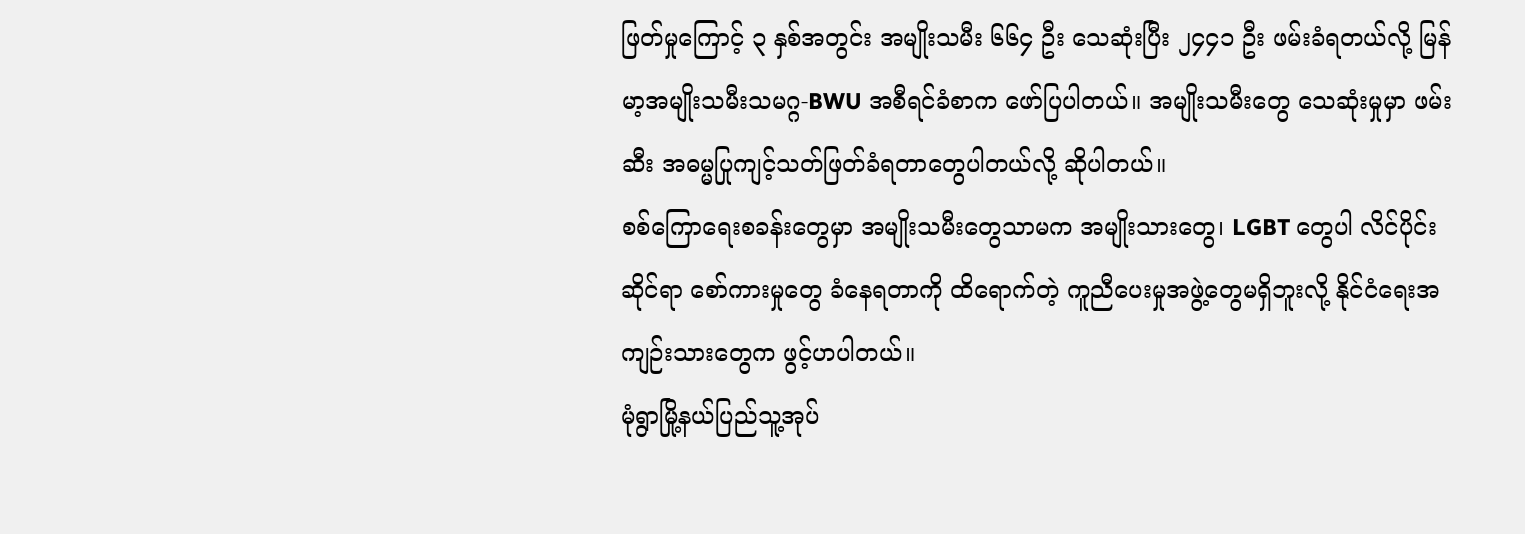ဖြတ်မှုကြောင့် ၃ နှစ်အတွင်း အမျိုးသမီး ၆၆၄ ဦး သေဆုံးပြီး ၂၄၄၁ ဦး ဖမ်းခံရတယ်လို့ မြန်မာ့အမျိုးသမီးသမဂ္ဂ-BWU အစီရင်ခံစာက ဖော်ပြပါတယ်။ အမျိုးသမီးတွေ သေဆုံးမှုမှာ ဖမ်းဆီး အဓမ္မပြုကျင့်သတ်ဖြတ်ခံရတာတွေပါတယ်လို့ ဆိုပါတယ်။
စစ်ကြောရေးစခန်းတွေမှာ အမျိုးသမီးတွေသာမက အမျိုးသားတွေ၊ LGBT တွေပါ လိင်ပိုင်းဆိုင်ရာ စော်ကားမှုတွေ ခံနေရတာကို ထိရောက်တဲ့ ကူညီပေးမှုအဖွဲ့တွေမရှိဘူးလို့ နိုင်ငံရေးအကျဉ်းသားတွေက ဖွင့်ဟပါတယ်။
မုံရွာမြို့နယ်ပြည်သူ့အုပ်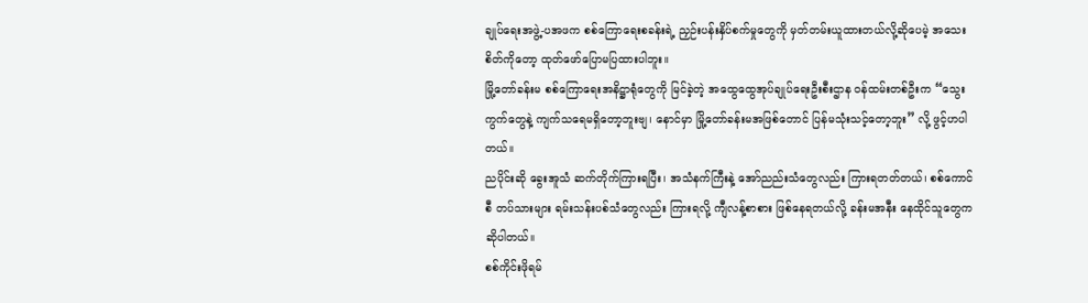ချုပ်ရေးအဖွဲ့-ပအဖက စစ်ကြောရေးစခန်းရဲ့ ညှဉ်းပန်းနှိပ်စက်မှုတွေကို မှတ်တမ်းယူထားတယ်လို့ဆိုပေမဲ့ အသေးစိတ်ကိုတော့ ထုတ်ဖော်ပြောမပြထားပါဘူး။
မြို့တော်ခန်းမ စစ်ကြောရေးအနိဋ္ဌာရုံတွေကို မြင်ခဲ့တဲ့ အထွေထွေအုပ်ချုပ်ရေးဦးစီးဌာန ဝန်ထမ်းတစ်ဦးက “သွေးကွက်တွေနဲ့ ကျက်သရေမရှိတော့ဘူးဗျ၊ နောင်မှာ မြို့တော်ခန်းမအဖြစ်တောင် ပြန်မသုံးသင့်တော့ဘူး” လို့ ဖွင့်ဟပါတယ်။
ညပိုင်းဆို ခွေးအူသံ ဆက်တိုက်ကြားရပြီး၊ အသံနက်ကြီးနဲ့ အော်ညည်းသံတွေလည်း ကြားရတတ်တယ်၊ စစ်ကောင်စီ တပ်သားများ ရမ်းသန်းပစ်သံတွေလည်း ကြားရလို့ ကျီလန့်စာစား ဖြစ်နေရတယ်လို့ ခန်းမအနီး နေထိုင်သူတွေက ဆိုပါတယ်။
စစ်ကိုင်းဖိုရမ်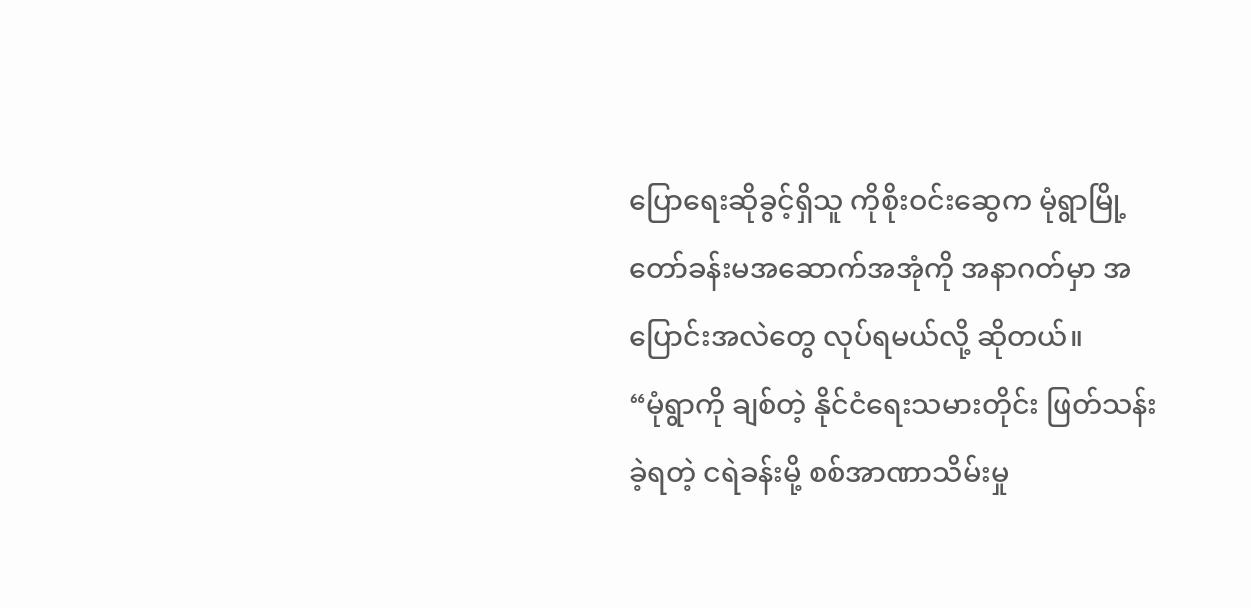ပြောရေးဆိုခွင့်ရှိသူ ကိုစိုးဝင်းဆွေက မုံရွာမြို့တော်ခန်းမအဆောက်အအုံကို အနာဂတ်မှာ အပြောင်းအလဲတွေ လုပ်ရမယ်လို့ ဆိုတယ်။
“မုံရွာကို ချစ်တဲ့ နိုင်ငံရေးသမားတိုင်း ဖြတ်သန်းခဲ့ရတဲ့ ငရဲခန်းမို့ စစ်အာဏာသိမ်းမှု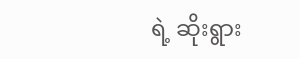ရဲ့ ဆိုးရွား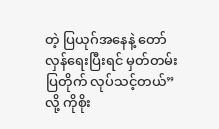တဲ့ ပြယုဂ်အနေနဲ့ တော်လှန်ရေးပြီးရင် မှတ်တမ်းပြတိုက် လုပ်သင့်တယ်” လို့ ကိုစိုး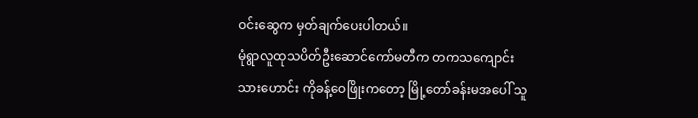ဝင်းဆွေက မှတ်ချက်ပေးပါတယ်။
မုံရွာလူထုသပိတ်ဦးဆောင်ကော်မတီက တကသကျောင်းသားဟောင်း ကိုခန့်ဝေဖြိုးကတော့ မြို့တော်ခန်းမအပေါ် သူ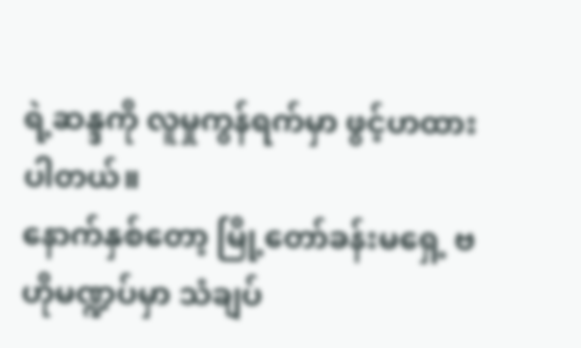ရဲ့ဆန္ဒကို လူမှုကွန်ရက်မှာ ဖွင့်ဟထားပါတယ်။
နောက်နှစ်တော့ မြို့တော်ခန်းမရှေ့ ဗဟိုမဏ္ဍပ်မှာ သံချပ်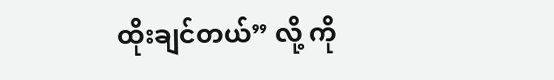ထိုးချင်တယ်” လို့ ကို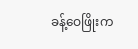ခန့်ဝေဖြိုးက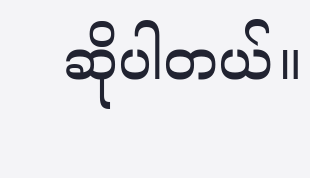ဆိုပါတယ်။